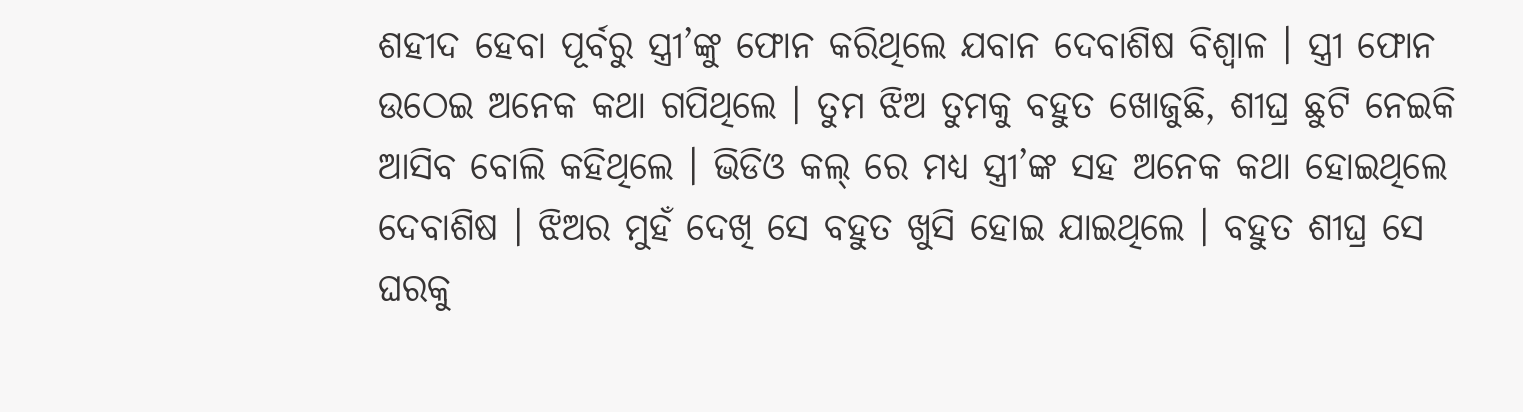ଶହୀଦ ହେବା ପୂର୍ବରୁ ସ୍ତ୍ରୀ’ଙ୍କୁ ଫୋନ କରିଥିଲେ ଯବାନ ଦେବାଶିଷ ବିଶ୍ଵାଳ । ସ୍ତ୍ରୀ ଫୋନ ଉଠେଇ ଅନେକ କଥା ଗପିଥିଲେ । ତୁମ ଝିଅ ତୁମକୁ ବହୁତ ଖୋଜୁଛି, ଶୀଘ୍ର ଛୁଟି ନେଇକି ଆସିବ ବୋଲି କହିଥିଲେ । ଭିଡିଓ କଲ୍ ରେ ମଧ୍ୟ ସ୍ତ୍ରୀ’ଙ୍କ ସହ ଅନେକ କଥା ହୋଇଥିଲେ ଦେବାଶିଷ । ଝିଅର ମୁହଁ ଦେଖି ସେ ବହୁତ ଖୁସି ହୋଇ ଯାଇଥିଲେ । ବହୁତ ଶୀଘ୍ର ସେ ଘରକୁ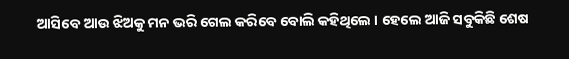ଆସିବେ ଆଉ ଝିଅକୁ ମନ ଭରି ଗେଲ କରିବେ ବୋଲି କହିଥିଲେ । ହେଲେ ଆଜି ସବୁକିଛି ଶେଷ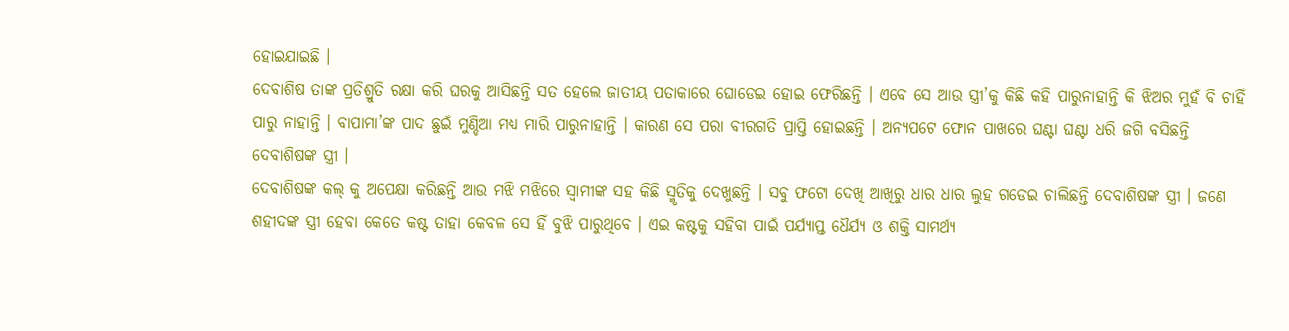ହୋଇଯାଇଛି ।
ଦେବାଶିଷ ତାଙ୍କ ପ୍ରତିଶ୍ରୁତି ରକ୍ଷା କରି ଘରକୁ ଆସିଛନ୍ତି ସତ ହେଲେ ଜାତୀୟ ପତାକାରେ ଘୋଡେଇ ହୋଇ ଫେରିଛନ୍ତି । ଏବେ ସେ ଆଉ ସ୍ତ୍ରୀ’କୁ କିଛି କହି ପାରୁନାହାନ୍ତି କି ଝିଅର ମୁହଁ ବି ଚାହିଁ ପାରୁ ନାହାନ୍ତି । ବାପାମା’ଙ୍କ ପାଦ ଛୁଇଁ ମୁଣ୍ଡିଆ ମଧ୍ୟ ମାରି ପାରୁନାହାନ୍ତି । କାରଣ ସେ ପରା ବୀରଗତି ପ୍ରାପ୍ତି ହୋଇଛନ୍ତି । ଅନ୍ୟପଟେ ଫୋନ ପାଖରେ ଘଣ୍ଟା ଘଣ୍ଟା ଧରି ଜଗି ବସିଛନ୍ତି ଦେବାଶିଷଙ୍କ ସ୍ତ୍ରୀ ।
ଦେବାଶିଷଙ୍କ କଲ୍ କୁ ଅପେକ୍ଷା କରିଛନ୍ତି ଆଉ ମଝି ମଝିରେ ସ୍ଵାମୀଙ୍କ ସହ କିଛି ସ୍ମୃତିକୁ ଦେଖୁଛନ୍ତି । ସବୁ ଫଟୋ ଦେଖି ଆଖିରୁ ଧାର ଧାର ଲୁହ ଗଡେଇ ଚାଲିଛନ୍ତି ଦେବାଶିଷଙ୍କ ସ୍ତ୍ରୀ । ଜଣେ ଶହୀଦଙ୍କ ସ୍ତ୍ରୀ ହେବା କେତେ କଷ୍ଟ ତାହା କେବଳ ସେ ହିଁ ବୁଝି ପାରୁଥିବେ । ଏଇ କଷ୍ଟକୁ ସହିବା ପାଇଁ ପର୍ଯ୍ୟାପ୍ତ ଧୈର୍ଯ୍ୟ ଓ ଶକ୍ତି ସାମର୍ଥ୍ୟ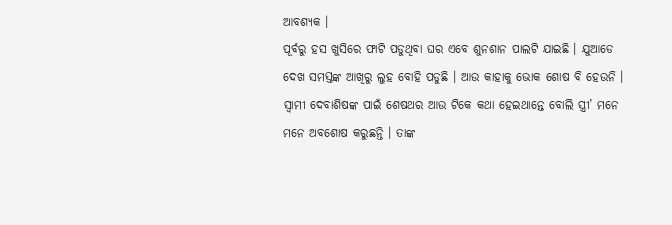ଆବଶ୍ୟକ ।
ପୂର୍ବରୁ ହସ ଖୁସିରେ ଫାଟି ପଡୁଥିବା ଘର ଏବେ ଶୁନଶାନ ପାଲଟି ଯାଇଛି । ଯୁଆଡେ ଦେଖ ସମସ୍ତଙ୍କ ଆଖିରୁ ଲୁହ ବୋହି ପଡୁଛି । ଆଉ କାହାକୁ ଭୋକ ଶୋଷ ବି ହେଉନି । ସ୍ଵାମୀ ଦେବାଶିଷଙ୍କ ପାଇଁ ଶେଷଥର ଆଉ ଟିକେ କଥା ହେଇଥାନ୍ତେ ବୋଲି ସ୍ତ୍ରୀ’ ମନେ ମନେ ଅବଶୋଷ କରୁଛନ୍ତି । ତାଙ୍କ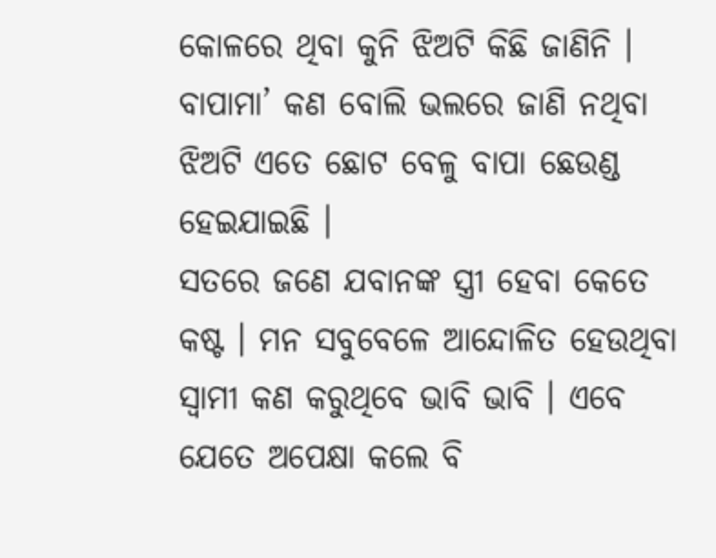କୋଳରେ ଥିବା କୁନି ଝିଅଟି କିଛି ଜାଣିନି । ବାପାମା’ କଣ ବୋଲି ଭଲରେ ଜାଣି ନଥିବା ଝିଅଟି ଏତେ ଛୋଟ ବେଳୁ ବାପା ଛେଉଣ୍ଡ ହେଇଯାଇଛି ।
ସତରେ ଜଣେ ଯବାନଙ୍କ ସ୍ତ୍ରୀ ହେବା କେତେ କଷ୍ଟ । ମନ ସବୁବେଳେ ଆନ୍ଦୋଳିତ ହେଉଥିବା ସ୍ଵାମୀ କଣ କରୁଥିବେ ଭାବି ଭାବି । ଏବେ ଯେତେ ଅପେକ୍ଷା କଲେ ବି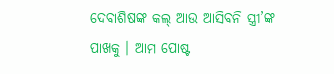ଦେବାଶିଷଙ୍କ କଲ୍ ଆଉ ଆସିବନି ସ୍ତ୍ରୀ’ଙ୍କ ପାଖକୁ । ଆମ ପୋଷ୍ଟ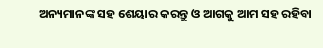ଅନ୍ୟମାନଙ୍କ ସହ ଶେୟାର କରନ୍ତୁ ଓ ଆଗକୁ ଆମ ସହ ରହିବା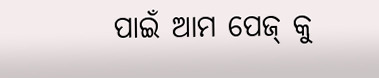ପାଇଁ ଆମ ପେଜ୍ କୁ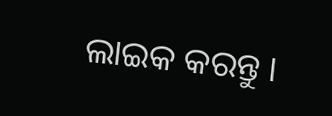ଲାଇକ କରନ୍ତୁ ।